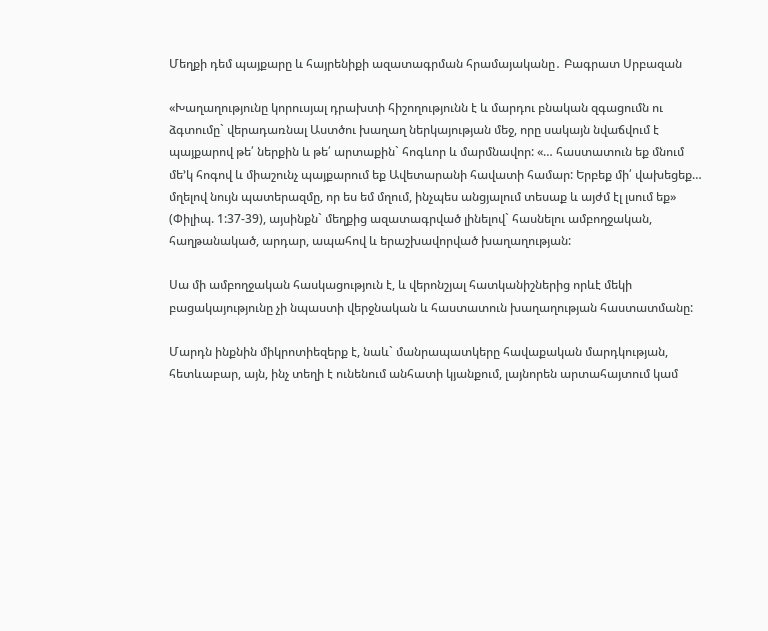Մեղքի դեմ պայքարը և հայրենիքի ազատագրման հրամայականը․ Բագրատ Սրբազան

«Խաղաղությունը կորուսյալ դրախտի հիշողությունն է և մարդու բնական զգացումն ու ձգտումը` վերադառնալ Աստծու խաղաղ ներկայության մեջ, որը սակայն նվաճվում է պայքարով թե՛ ներքին և թե՛ արտաքին` հոգևոր և մարմնավոր: «… հաստատուն եք մնում մե’կ հոգով և միաշունչ պայքարում եք Ավետարանի հավատի համար: Երբեք մի՛ վախեցեք… մղելով նույն պատերազմը, որ ես եմ մղում, ինչպես անցյալում տեսաք և այժմ էլ լսում եք» (Փիլիպ. 1:37-39), այսինքն` մեղքից ազատագրված լինելով` հասնելու ամբողջական, հաղթանակած, արդար, ապահով և երաշխավորված խաղաղության:

Սա մի ամբողջական հասկացություն է, և վերոնշյալ հատկանիշներից որևէ մեկի բացակայությունը չի նպաստի վերջնական և հաստատուն խաղաղության հաստատմանը:

Մարդն ինքնին միկրոտիեզերք է, նաև` մանրապատկերը հավաքական մարդկության, հետևաբար, այն, ինչ տեղի է ունենում անհատի կյանքում, լայնորեն արտահայտում կամ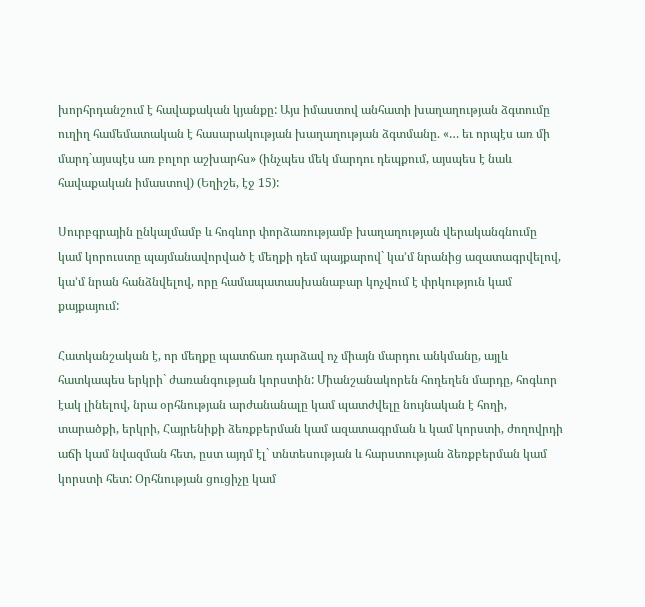խորհրդանշում է հավաքական կյանքը: Այս իմաստով անհատի խաղաղության ձգտումը ուղիղ համեմատական է հասարակության խաղաղության ձգտմանը. «… եւ որպէս առ մի մարդ`այսպէս առ բոլոր աշխարհս» (ինչպես մեկ մարդու դեպքում, այսպես է նաև հավաքական իմաստով) (Եղիշե, էջ 15):

Սուրբգրային ընկալմամբ և հոգևոր փորձառությամբ խաղաղության վերականգնումը կամ կորուստը պայմանավորված է մեղքի դեմ պայքարով` կա’մ նրանից ազատագրվելով, կա’մ նրան հանձնվելով, որը համապատասխանաբար կոչվում է փրկություն կամ քայքայում:

Հատկանշական է, որ մեղքը պատճառ դարձավ ոչ միայն մարդու անկմանը, այլև հատկապես երկրի` ժառանգության կորստին: Միանշանակորեն հողեղեն մարդը, հոգևոր էակ լինելով, նրա օրհնության արժանանալը կամ պատժվելը նույնական է հողի, տարածքի, երկրի, Հայրենիքի ձեռքբերման կամ ազատագրման և կամ կորստի, ժողովրդի աճի կամ նվազման հետ, ըստ այդմ էլ` տնտեսության և հարստության ձեռքբերման կամ կորստի հետ: Օրհնության ցուցիչը կամ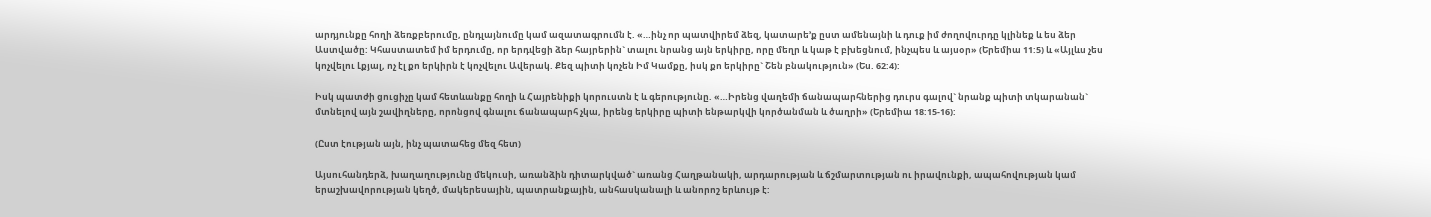արդյունքը հողի ձեռքբերումը, ընդլայնումը կամ ազատագրումն է. «…ինչ որ պատվիրեմ ձեզ, կատարե’ք ըստ ամենայնի և դուք իմ ժողովուրդը կլինեք և ես ձեր Աստվածը: Կհաստատեմ իմ երդումը, որ երդվեցի ձեր հայրերին` տալու նրանց այն երկիրը, որը մեղր և կաթ է բխեցնում, ինչպես և այսօր» (Երեմիա 11:5) և «Այլևս չես կոչվելու Լքյալ, ոչ էլ քո երկիրն է կոչվելու Ավերակ. Քեզ պիտի կոչեն Իմ Կամքը, իսկ քո երկիրը` Շեն բնակություն» (Ես. 62:4):

Իսկ պատժի ցուցիչը կամ հետևանքը հողի և Հայրենիքի կորուստն է և գերությունը. «…Իրենց վաղեմի ճանապարհներից դուրս գալով` նրանք պիտի տկարանան` մտնելով այն շավիղները, որոնցով գնալու ճանապարհ չկա, իրենց երկիրը պիտի ենթարկվի կործանման և ծաղրի» (Երեմիա 18:15-16):

(Ըստ էության այն, ինչ պատահեց մեզ հետ)

Այսուհանդերձ, խաղաղությունը մեկուսի, առանձին դիտարկված` առանց Հաղթանակի, արդարության և ճշմարտության ու իրավունքի, ապահովության կամ երաշխավորության կեղծ, մակերեսային, պատրանքային, անհասկանալի և անորոշ երևույթ է: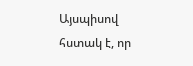Այսպիսով հստակ է, որ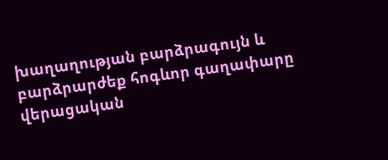խաղաղության բարձրագույն և բարձրարժեք հոգևոր գաղափարը վերացական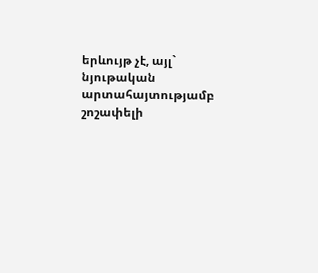երևույթ չէ, այլ` նյութական արտահայտությամբ շոշափելի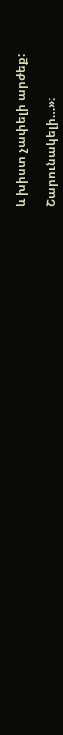և խիստ չափելի արժեք:

Շարունակելի…»։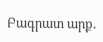Բագրատ արք.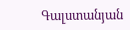Գալստանյան